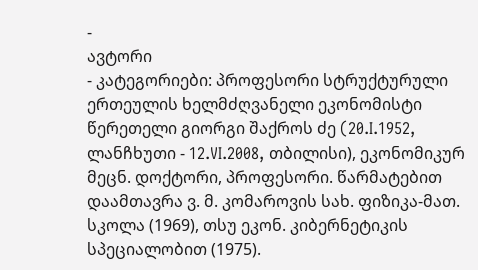-
ავტორი
- კატეგორიები: პროფესორი სტრუქტურული ერთეულის ხელმძღვანელი ეკონომისტი
წერეთელი გიორგი შაქროს ძე (20.I.1952, ლანჩხუთი - 12.VI.2008, თბილისი), ეკონომიკურ მეცნ. დოქტორი, პროფესორი. წარმატებით დაამთავრა ვ. მ. კომაროვის სახ. ფიზიკა-მათ. სკოლა (1969), თსუ ეკონ. კიბერნეტიკის სპეციალობით (1975).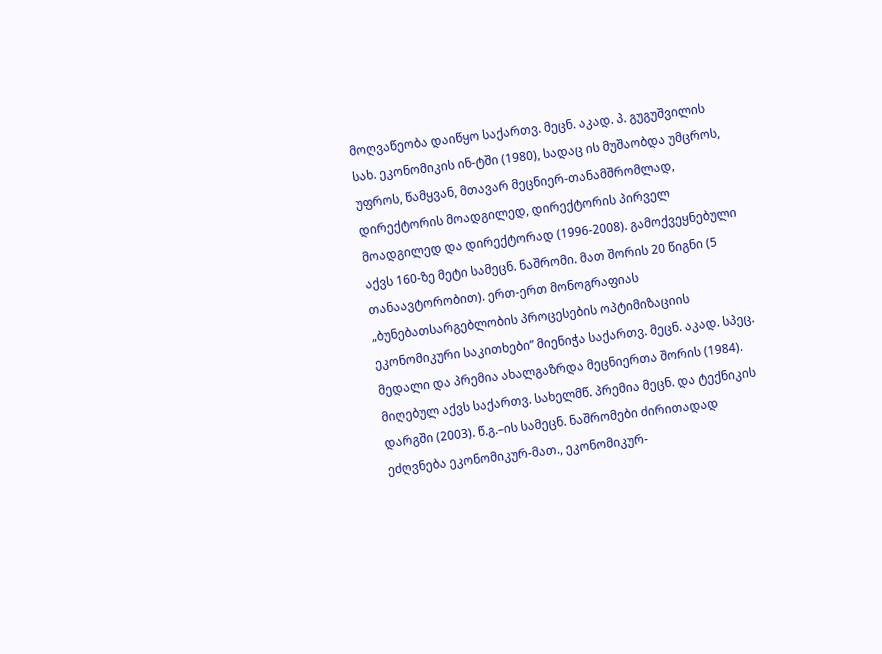მოღვაწეობა დაიწყო საქართვ. მეცნ. აკად. პ. გუგუშვილის სახ. ეკონომიკის ინ-ტში (1980), სადაც ის მუშაობდა უმცროს, უფროს, წამყვან, მთავარ მეცნიერ-თანამშრომლად, დირექტორის მოადგილედ, დირექტორის პირველ მოადგილედ და დირექტორად (1996-2008). გამოქვეყნებული აქვს 160-ზე მეტი სამეცნ. ნაშრომი. მათ შორის 20 წიგნი (5 თანაავტორობით). ერთ-ერთ მონოგრაფიას „ბუნებათსარგებლობის პროცესების ოპტიმიზაციის ეკონომიკური საკითხები” მიენიჭა საქართვ. მეცნ. აკად. სპეც. მედალი და პრემია ახალგაზრდა მეცნიერთა შორის (1984). მიღებულ აქვს საქართვ. სახელმწ. პრემია მეცნ. და ტექნიკის დარგში (2003). წ.გ.–ის სამეცნ. ნაშრომები ძირითადად ეძღვნება ეკონომიკურ-მათ., ეკონომიკურ-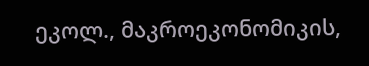ეკოლ., მაკროეკონომიკის,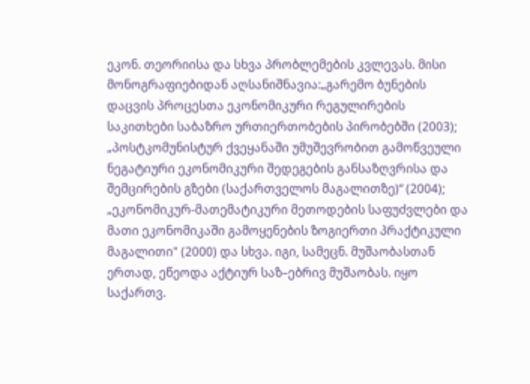ეკონ. თეორიისა და სხვა პრობლემების კვლევას. მისი მონოგრაფიებიდან აღსანიშნავია:„გარემო ბუნების დაცვის პროცესთა ეკონომიკური რეგულირების საკითხები საბაზრო ურთიერთობების პირობებში (2003); „პოსტკომუნისტურ ქვეყანაში უმუშევრობით გამოწვეული ნეგატიური ეკონომიკური შედეგების განსაზღვრისა და შემცირების გზები (საქართველოს მაგალითზე)“ (2004); „ეკონომიკურ-მათემატიკური მეთოდების საფუძვლები და მათი ეკონომიკაში გამოყენების ზოგიერთი პრაქტიკული მაგალითი" (2000) და სხვა. იგი, სამეცნ. მუშაობასთან ერთად, ეწეოდა აქტიურ საზ–ებრივ მუშაობას. იყო საქართვ.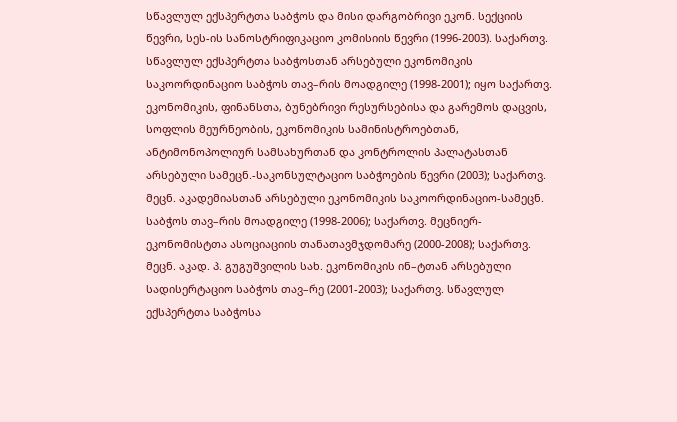სწავლულ ექსპერტთა საბჭოს და მისი დარგობრივი ეკონ. სექციის წევრი, სეს-ის სანოსტრიფიკაციო კომისიის წევრი (1996-2003). საქართვ. სწავლულ ექსპერტთა საბჭოსთან არსებული ეკონომიკის საკოორდინაციო საბჭოს თავ–რის მოადგილე (1998-2001); იყო საქართვ. ეკონომიკის, ფინანსთა, ბუნებრივი რესურსებისა და გარემოს დაცვის, სოფლის მეურნეობის, ეკონომიკის სამინისტროებთან, ანტიმონოპოლიურ სამსახურთან და კონტროლის პალატასთან არსებული სამეცნ.-საკონსულტაციო საბჭოების წევრი (2003); საქართვ. მეცნ. აკადემიასთან არსებული ეკონომიკის საკოორდინაციო-სამეცნ. საბჭოს თავ–რის მოადგილე (1998-2006); საქართვ. მეცნიერ-ეკონომისტთა ასოციაციის თანათავმჯდომარე (2000-2008); საქართვ. მეცნ. აკად. პ. გუგუშვილის სახ. ეკონომიკის ინ–ტთან არსებული სადისერტაციო საბჭოს თავ–რე (2001-2003); საქართვ. სწავლულ ექსპერტთა საბჭოსა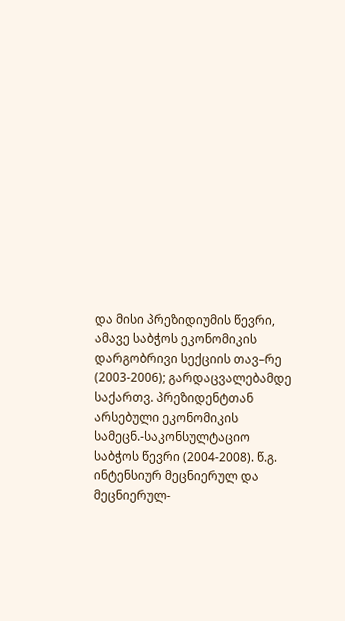და მისი პრეზიდიუმის წევრი, ამავე საბჭოს ეკონომიკის დარგობრივი სექციის თავ–რე (2003-2006); გარდაცვალებამდე საქართვ. პრეზიდენტთან არსებული ეკონომიკის სამეცნ.-საკონსულტაციო საბჭოს წევრი (2004-2008). წ.გ. ინტენსიურ მეცნიერულ და მეცნიერულ-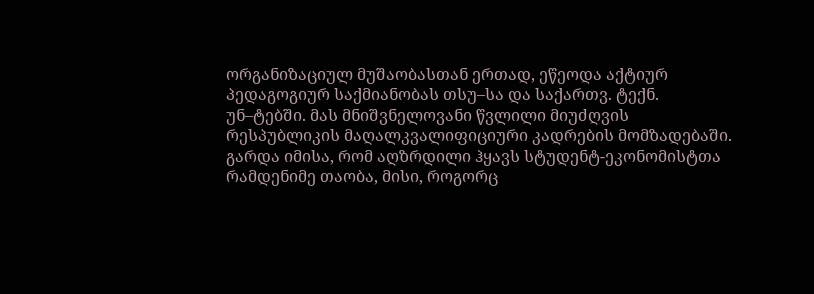ორგანიზაციულ მუშაობასთან ერთად, ეწეოდა აქტიურ პედაგოგიურ საქმიანობას თსუ–სა და საქართვ. ტექნ. უნ–ტებში. მას მნიშვნელოვანი წვლილი მიუძღვის რესპუბლიკის მაღალკვალიფიციური კადრების მომზადებაში. გარდა იმისა, რომ აღზრდილი ჰყავს სტუდენტ-ეკონომისტთა რამდენიმე თაობა, მისი, როგორც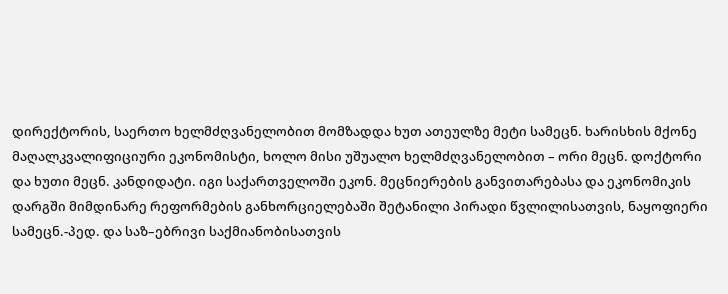დირექტორის, საერთო ხელმძღვანელობით მომზადდა ხუთ ათეულზე მეტი სამეცნ. ხარისხის მქონე მაღალკვალიფიციური ეკონომისტი, ხოლო მისი უშუალო ხელმძღვანელობით – ორი მეცნ. დოქტორი და ხუთი მეცნ. კანდიდატი. იგი საქართველოში ეკონ. მეცნიერების განვითარებასა და ეკონომიკის დარგში მიმდინარე რეფორმების განხორციელებაში შეტანილი პირადი წვლილისათვის, ნაყოფიერი სამეცნ.-პედ. და საზ–ებრივი საქმიანობისათვის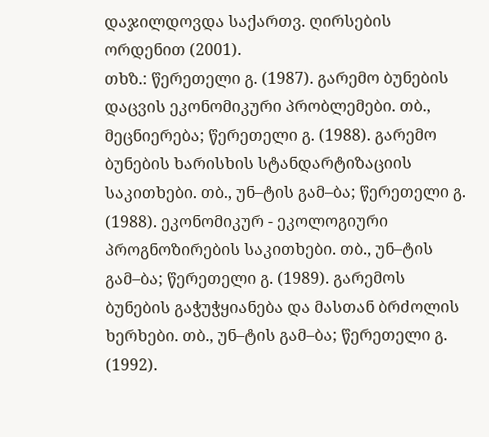დაჯილდოვდა საქართვ. ღირსების ორდენით (2001).
თხზ.: წერეთელი გ. (1987). გარემო ბუნების დაცვის ეკონომიკური პრობლემები. თბ., მეცნიერება; წერეთელი გ. (1988). გარემო ბუნების ხარისხის სტანდარტიზაციის საკითხები. თბ., უნ–ტის გამ–ბა; წერეთელი გ. (1988). ეკონომიკურ - ეკოლოგიური პროგნოზირების საკითხები. თბ., უნ–ტის გამ–ბა; წერეთელი გ. (1989). გარემოს ბუნების გაჭუჭყიანება და მასთან ბრძოლის ხერხები. თბ., უნ–ტის გამ–ბა; წერეთელი გ. (1992).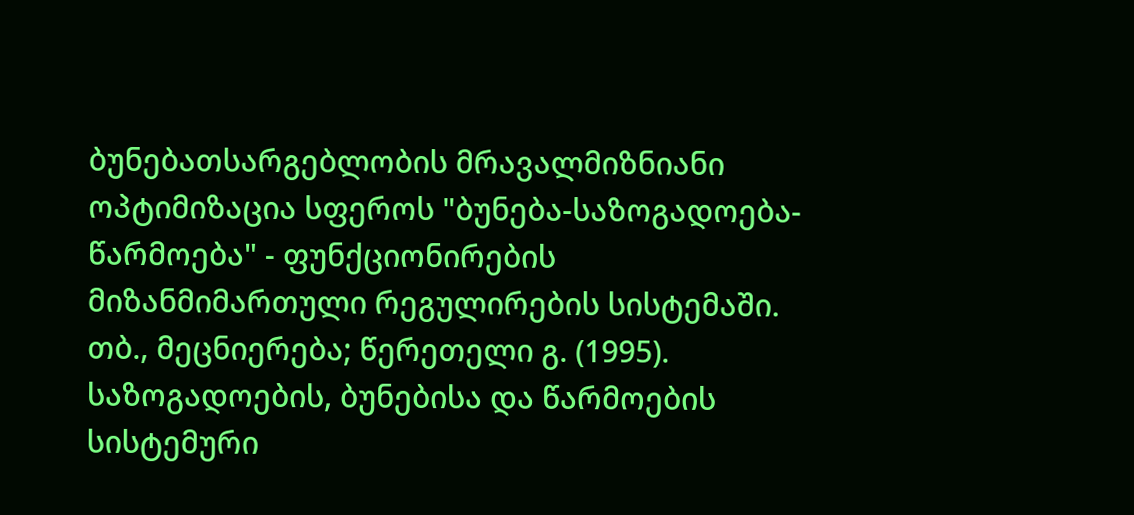ბუნებათსარგებლობის მრავალმიზნიანი ოპტიმიზაცია სფეროს "ბუნება-საზოგადოება-წარმოება" - ფუნქციონირების მიზანმიმართული რეგულირების სისტემაში. თბ., მეცნიერება; წერეთელი გ. (1995). საზოგადოების, ბუნებისა და წარმოების სისტემური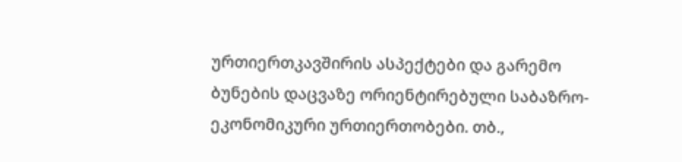ურთიერთკავშირის ასპექტები და გარემო ბუნების დაცვაზე ორიენტირებული საბაზრო-ეკონომიკური ურთიერთობები. თბ.,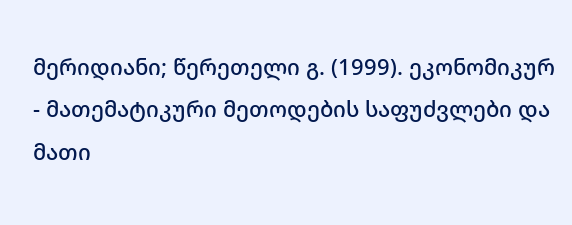მერიდიანი; წერეთელი გ. (1999). ეკონომიკურ - მათემატიკური მეთოდების საფუძვლები და მათი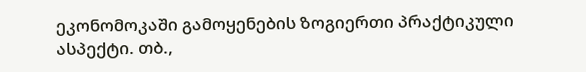ეკონომოკაში გამოყენების ზოგიერთი პრაქტიკული ასპექტი. თბ.,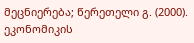მეცნიერება; წერეთელი გ. (2000). ეკონომიკის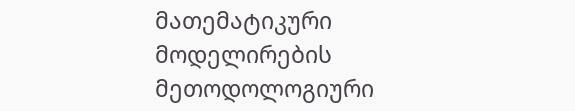მათემატიკური მოდელირების მეთოდოლოგიური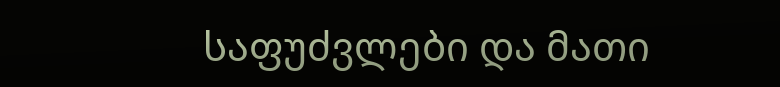საფუძვლები და მათი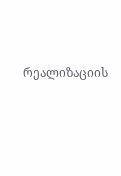რეალიზაციის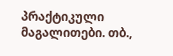პრაქტიკული მაგალითები. თბ.,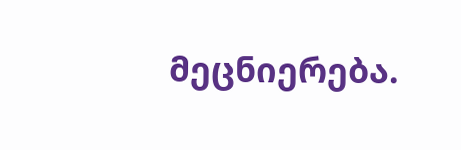მეცნიერება.